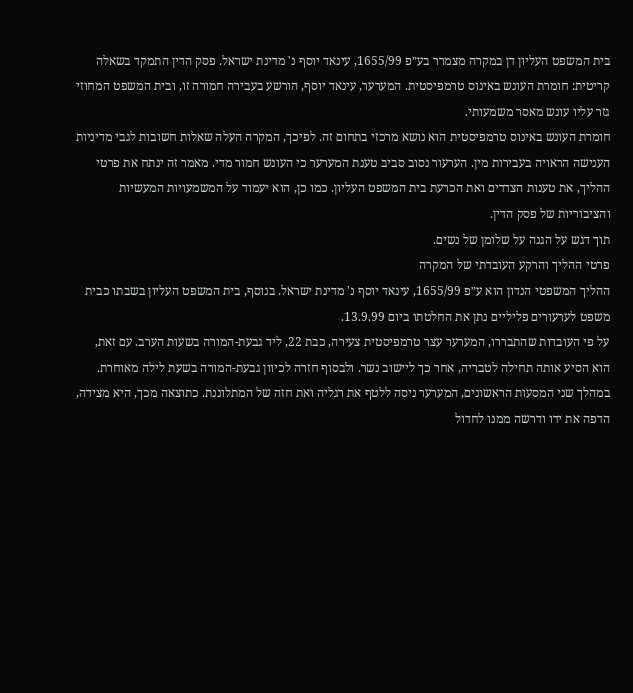בית המשפט העליון דן במקרה מצמרר בע״פ 1655/99, עינאד יוסף נ' מדינת ישראל. פסק הדין התמקד בשאלה קריטית: חומרת העונש באינוס טרמפיסטית. המערער, עינאד יוסף, הורשע בעבירה חמורה זו, ובית המשפט המחוזי גזר עליו עונש מאסר משמעותי.
חומרת העונש באינוס טרמפיסטית הוא נושא מרכזי בתחום זה. לפיכך, המקרה העלה שאלות חשובות לגבי מדיניות הענישה הראויה בעבירות מין. הערעור נסוב סביב טענת המערער כי העונש חמור מדי. מאמר זה ינתח את פרטי ההליך, את טענות הצדדים ואת הכרעת בית המשפט העליון. כמו כן, הוא יעמוד על המשמעויות המעשיות והציבוריות של פסק הדין.
תוך דגש על הגנה על שלומן של נשים.
פרטי ההליך והרקע העובדתי של המקרה
ההליך המשפטי הנדון הוא ע״פ 1655/99, עינאד יוסף נ' מדינת ישראל. בנוסף, בית המשפט העליון בשבתו כבית משפט לערעורים פליליים נתן את החלטתו ביום 13.9.99.
על פי העובדות שהתבררו, המערער עצר טרמפיסטית צעירה, כבת 22, ליד גבעת-המורה בשעות הערב. עם זאת, הוא הסיע אותה תחילה לטבריה, אחר כך ליישוב נשר. ולבסוף חזרה לכיוון גבעת-המורה בשעת לילה מאוחרת.
במהלך שני המסעות הראשונים, המערער ניסה ללטף את רגליה ואת חזה של המתלוננת. כתוצאה מכך, היא מצידה, הדפה את ידו ודרשה ממנו לחדול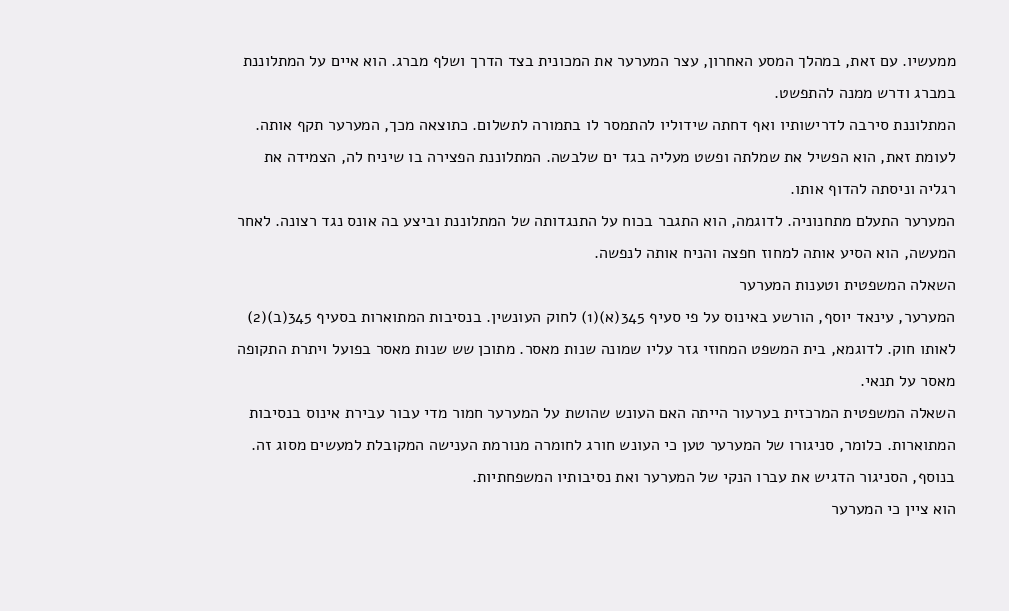ממעשיו. עם זאת, במהלך המסע האחרון, עצר המערער את המכונית בצד הדרך ושלף מברג. הוא איים על המתלוננת במברג ודרש ממנה להתפשט.
המתלוננת סירבה לדרישותיו ואף דחתה שידוליו להתמסר לו בתמורה לתשלום. כתוצאה מכך, המערער תקף אותה. לעומת זאת, הוא הפשיל את שמלתה ופשט מעליה בגד ים שלבשה. המתלוננת הפצירה בו שיניח לה, הצמידה את רגליה וניסתה להדוף אותו.
המערער התעלם מתחנוניה. לדוגמה, הוא התגבר בכוח על התנגדותה של המתלוננת וביצע בה אונס נגד רצונה. לאחר המעשה, הוא הסיע אותה למחוז חפצה והניח אותה לנפשה.
השאלה המשפטית וטענות המערער
המערער, עינאד יוסף, הורשע באינוס על פי סעיף 345(א)(1) לחוק העונשין. בנסיבות המתוארות בסעיף 345(ב)(2) לאותו חוק. לדוגמא, בית המשפט המחוזי גזר עליו שמונה שנות מאסר. מתוכן שש שנות מאסר בפועל ויתרת התקופה מאסר על תנאי.
השאלה המשפטית המרכזית בערעור הייתה האם העונש שהושת על המערער חמור מדי עבור עבירת אינוס בנסיבות המתוארות. כלומר, סניגורו של המערער טען כי העונש חורג לחומרה מנורמת הענישה המקובלת למעשים מסוג זה. בנוסף, הסניגור הדגיש את עברו הנקי של המערער ואת נסיבותיו המשפחתיות.
הוא ציין כי המערער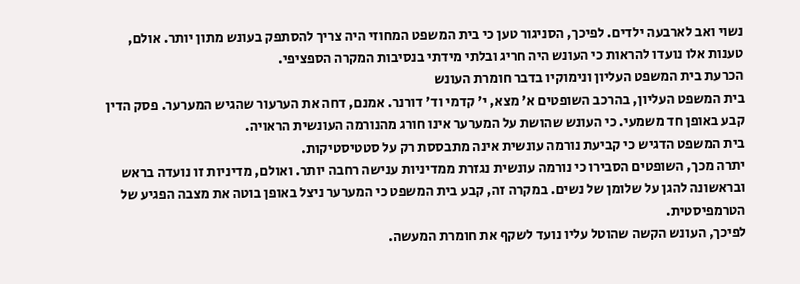נשוי ואב לארבעה ילדים. לפיכך, הסניגור טען כי בית המשפט המחוזי היה צריך להסתפק בעונש מתון יותר. אולם, טענות אלו נועדו להראות כי העונש היה חריג ובלתי מידתי בנסיבות המקרה הספציפי.
הכרעת בית המשפט העליון ונימוקיו בדבר חומרת העונש
בית המשפט העליון, בהרכב השופטים א' מצא, י' קדמי וד' דורנר. אמנם, דחה את הערעור שהגיש המערער. פסק הדין קבע באופן חד משמעי. כי העונש שהושת על המערער אינו חורג מהנורמה העונשית הראויה.
בית המשפט הדגיש כי קביעת נורמה עונשית אינה מתבססת רק על סטטיסטיקות.
יתרה מכך, השופטים הסבירו כי נורמה עונשית נגזרת ממדיניות ענישה רחבה יותר. ואולם, מדיניות זו נועדה בראש ובראשונה להגן על שלומן של נשים. במקרה זה, קבע בית המשפט כי המערער ניצל באופן בוטה את מצבה הפגיע של הטרמפיסטית.
לפיכך, העונש הקשה שהוטל עליו נועד לשקף את חומרת המעשה.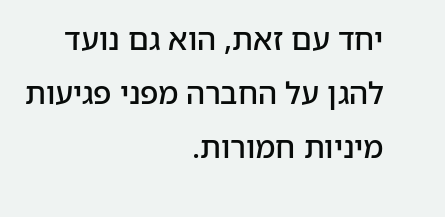יחד עם זאת, הוא גם נועד להגן על החברה מפני פגיעות מיניות חמורות.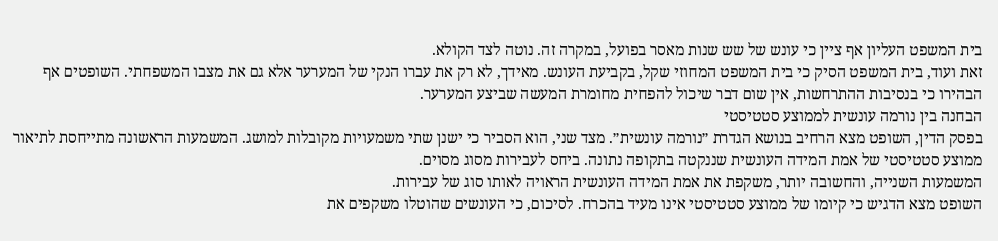בית המשפט העליון אף ציין כי עונש של שש שנות מאסר בפועל, במקרה זה. נוטה לצד הקולא.
זאת ועוד, בית המשפט הסיק כי בית המשפט המחוזי שקל, בקביעת העונש. מאידך, לא רק את עברו הנקי של המערער אלא גם את מצבו המשפחתי. השופטים אף הבהירו כי בנסיבות ההתרחשות, אין שום דבר שיכול להפחית מחומרת המעשה שביצע המערער.
הבחנה בין נורמה עונשית לממוצע סטטיסטי
בפסק הדין, השופט מצא הרחיב בנושא הגדרת ״נורמה עונשית״. מצד שני, הוא הסביר כי ישנן שתי משמעויות מקובלות למושג. המשמעות הראשונה מתייחסת לתיאור ממוצע סטטיסטי של אמת המידה העונשית שננקטה בתקופה נתונה. ביחס לעבירות מסוג מסוים.
המשמעות השנייה, והחשובה יותר, משקפת את אמת המידה העונשית הראויה לאותו סוג של עבירות.
השופט מצא הדגיש כי קיומו של ממוצע סטטיסטי אינו מעיד בהכרח. לסיכום, כי העונשים שהוטלו משקפים את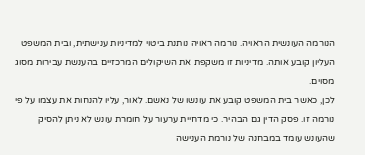הנורמה העונשית הראויה. נורמה ראויה נותנת ביטוי למדיניות ענישתית, ובית המשפט העליון קובע אותה. מדיניות זו משקפת את השיקולים המרכזיים בהענשת עבירות מסוג מסוים.
לכן, כאשר בית המשפט קובע את עונשו של נאשם. לאור, עליו להנחות את עצמו על פי נורמה זו. פסק הדין גם הבהיר. כי מדחיית ערעור על חומרת עונש לא ניתן להסיק שהעונש עומד במבחנה של נורמת הענישה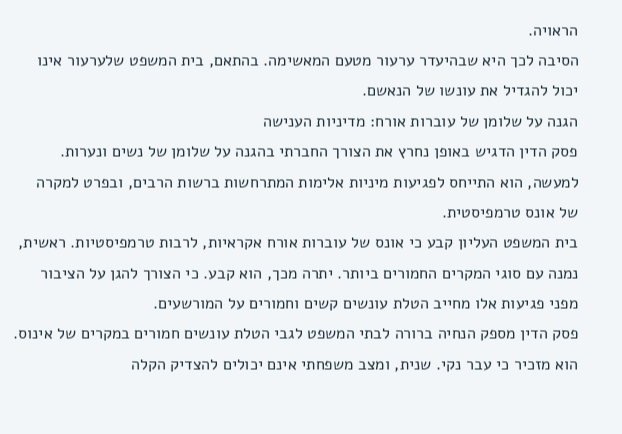הראויה.
הסיבה לכך היא שבהיעדר ערעור מטעם המאשימה. בהתאם, בית המשפט שלערעור אינו יכול להגדיל את עונשו של הנאשם.
הגנה על שלומן של עוברות אורח: מדיניות הענישה
פסק הדין הדגיש באופן נחרץ את הצורך החברתי בהגנה על שלומן של נשים ונערות. למעשה, הוא התייחס לפגיעות מיניות אלימות המתרחשות ברשות הרבים, ובפרט למקרה של אונס טרמפיסטית.
בית המשפט העליון קבע כי אונס של עוברות אורח אקראיות, לרבות טרמפיסטיות. ראשית, נמנה עם סוגי המקרים החמורים ביותר. יתרה מכך, הוא קבע. כי הצורך להגן על הציבור מפני פגיעות אלו מחייב הטלת עונשים קשים וחמורים על המורשעים.
פסק הדין מספק הנחיה ברורה לבתי המשפט לגבי הטלת עונשים חמורים במקרים של אינוס.
הוא מזכיר כי עבר נקי. שנית, ומצב משפחתי אינם יכולים להצדיק הקלה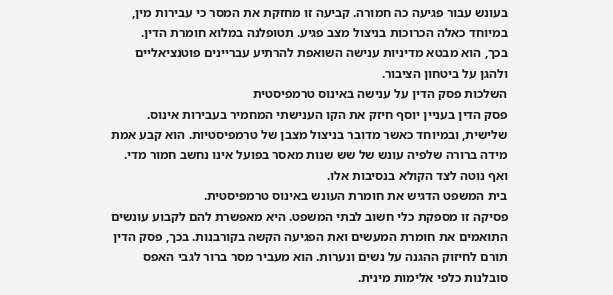בעונש עבור פגיעה כה חמורה. קביעה זו מחזקת את המסר כי עבירות מין, במיוחד כאלה הכרוכות בניצול מצב פגיע. תטופלנה במלוא חומרת הדין.
בכך, הוא מבטא מדיניות ענישה השואפת להרתיע עבריינים פוטנציאליים ולהגן על ביטחון הציבור.
השלכות פסק הדין על ענישה באינוס טרמפיסטית
פסק הדין בעניין יוסף חיזק את הקו הענישתי המחמיר בעבירות אינוס. שלישית, ובמיוחד כאשר מדובר בניצול מצבן של טרמפיסטיות. הוא קבע אמת מידה ברורה שלפיה עונש של שש שנות מאסר בפועל אינו נחשב חמור מדי. ואף נוטה לצד הקולא בנסיבות אלו.
בית המשפט הדגיש את חומרת העונש באינוס טרמפיסטית.
פסיקה זו מספקת כלי חשוב לבתי המשפט. היא מאפשרת להם לקבוע עונשים התואמים את חומרת המעשים ואת הפגיעה הקשה בקורבנות. בכך, פסק הדין תורם לחיזוק ההגנה על נשים ונערות. הוא מעביר מסר ברור לגבי האפס סובלנות כלפי אלימות מינית.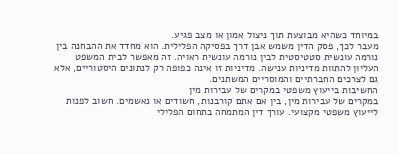במיוחד כשהיא מבוצעת תוך ניצול אמון או מצב פגיע.
מעבר לכך, פסק הדין משמש אבן דרך בפסיקה הפלילית. הוא מחדד את ההבחנה בין נורמה עונשית סטטיסטית לבין נורמה עונשית ראויה. זה מאפשר לבית המשפט העליון להתוות מדיניות ענישה. מדיניות זו אינה כפופה רק לנתונים היסטוריים, אלא גם לצרכים החברתיים והמוסריים המשתנים.
החשיבות בייעוץ משפטי במקרים של עבירות מין
במקרים של עבירות מין, בין אם אתם קורבנות, חשודים או נאשמים. חשוב לפנות לייעוץ משפטי מקצועי. עורך דין המתמחה בתחום הפלילי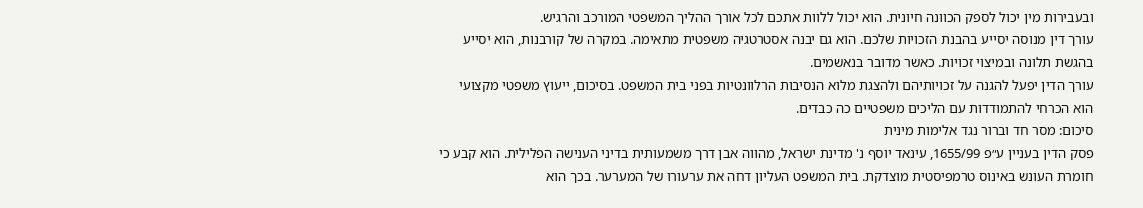ובעבירות מין יכול לספק הכוונה חיונית. הוא יכול ללוות אתכם לכל אורך ההליך המשפטי המורכב והרגיש.
עורך דין מנוסה יסייע בהבנת הזכויות שלכם. הוא גם יבנה אסטרטגיה משפטית מתאימה. במקרה של קורבנות, הוא יסייע בהגשת תלונה ובמיצוי זכויות. כאשר מדובר בנאשמים.
עורך הדין יפעל להגנה על זכויותיהם ולהצגת מלוא הנסיבות הרלוונטיות בפני בית המשפט. בסיכום, ייעוץ משפטי מקצועי הוא הכרחי להתמודדות עם הליכים משפטיים כה כבדים.
סיכום: מסר חד וברור נגד אלימות מינית
פסק הדין בעניין ע״פ 1655/99, עינאד יוסף נ' מדינת ישראל, מהווה אבן דרך משמעותית בדיני הענישה הפלילית. הוא קבע כי חומרת העונש באינוס טרמפיסטית מוצדקת. בית המשפט העליון דחה את ערעורו של המערער. בכך הוא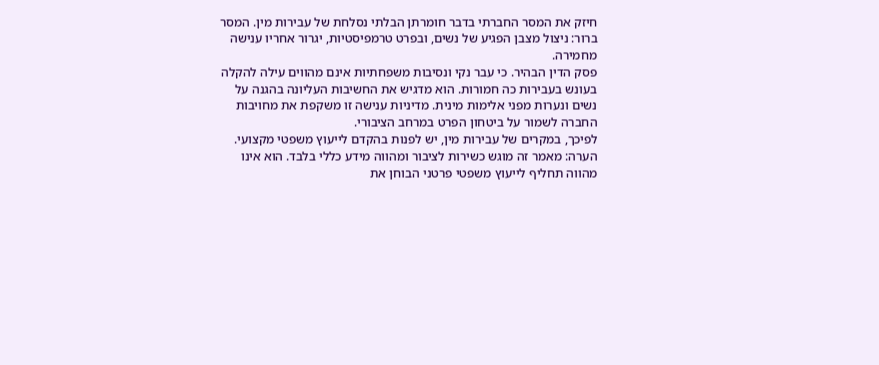חיזק את המסר החברתי בדבר חומרתן הבלתי נסלחת של עבירות מין. המסר ברור: ניצול מצבן הפגיע של נשים, ובפרט טרמפיסטיות, יגרור אחריו ענישה מחמירה.
פסק הדין הבהיר. כי עבר נקי ונסיבות משפחתיות אינם מהווים עילה להקלה בעונש בעבירות כה חמורות. הוא מדגיש את החשיבות העליונה בהגנה על נשים ונערות מפני אלימות מינית. מדיניות ענישה זו משקפת את מחויבות החברה לשמור על ביטחון הפרט במרחב הציבורי.
לפיכך, במקרים של עבירות מין, יש לפנות בהקדם לייעוץ משפטי מקצועי.
הערה: מאמר זה מוגש כשירות לציבור ומהווה מידע כללי בלבד. הוא אינו מהווה תחליף לייעוץ משפטי פרטני הבוחן את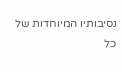נסיבותיו המיוחדות של כל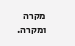מקרה ומקרה.